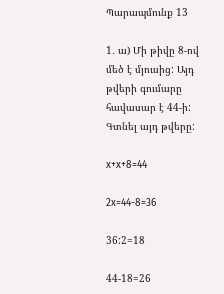Պարապմունք 13

1․ ա) Մի թիվը 8-ով մեծ է մյուսից: Այդ թվերի գումարը հավասար է 44-ի: Գտնել այդ թվերը:

x+x+8=44

2x=44-8=36

36:2=18

44-18=26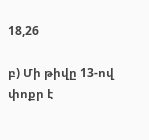18,26

բ) Մի թիվը 13-ով փոքր է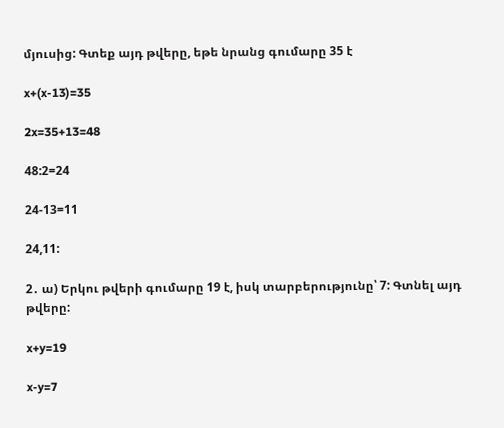մյուսից: Գտեք այդ թվերը, եթե նրանց գումարը 35 է

x+(x-13)=35

2x=35+13=48

48:2=24

24-13=11

24,11:

2․ ա) Երկու թվերի գումարը 19 է, իսկ տարբերությունը՝ 7: Գտնել այդ թվերը:

x+y=19

x-y=7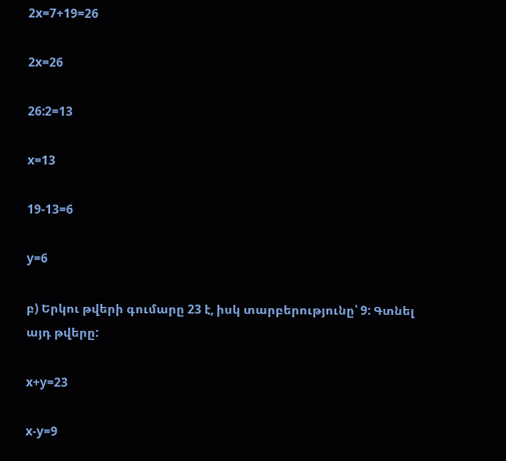2x=7+19=26

2x=26

26:2=13

x=13

19-13=6

y=6

բ) Երկու թվերի գումարը 23 է, իսկ տարբերությունը՝ 9: Գտնել այդ թվերը:

x+y=23

x-y=9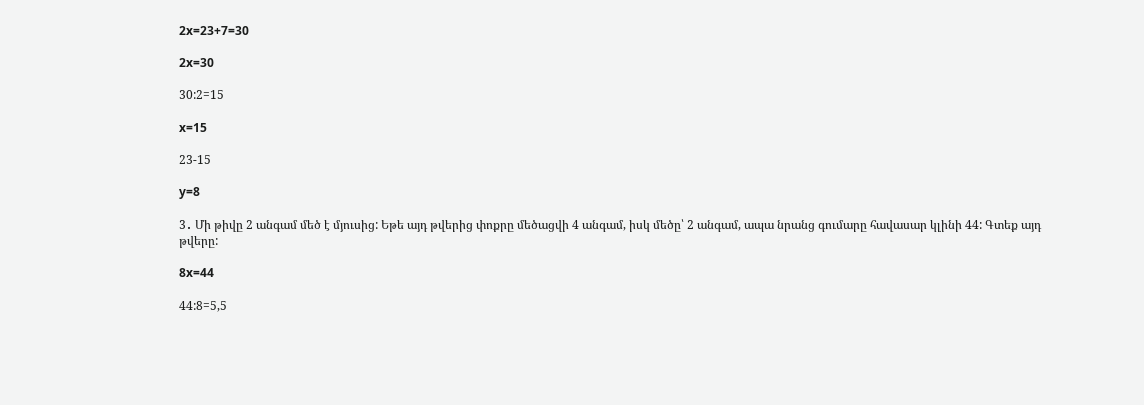2x=23+7=30

2x=30

30:2=15

x=15

23-15

y=8

3․ Մի թիվը 2 անգամ մեծ է մյուսից: Եթե այդ թվերից փոքրը մեծացվի 4 անգամ, իսկ մեծը՝ 2 անգամ, ապա նրանց գումարը հավասար կլինի 44: Գտեք այդ թվերը:

8x=44

44:8=5,5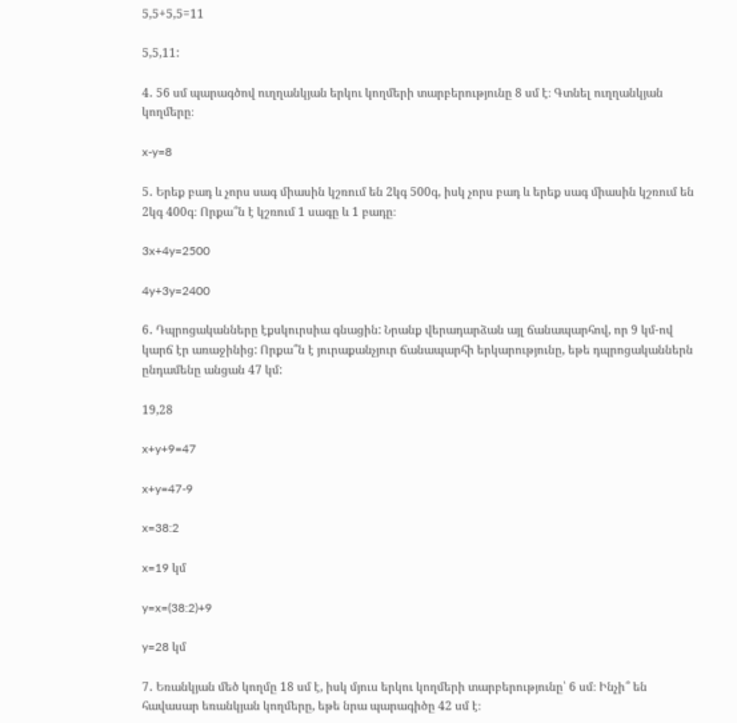5,5+5,5=11

5,5,11:

4․ 56 սմ պարագծով ուղղանկյան երկու կողմերի տարբերությունը 8 սմ է։ Գտնել ուղղանկյան կողմերը։

x-y=8

5․ Երեք բադ և չորս սագ միասին կշռում են 2կգ 500գ, իսկ չորս բադ և երեք սագ միասին կշռում են 2կգ 400գ։ Որքա՞ն է կշռում 1 սագը և 1 բադը։

3x+4y=2500

4y+3y=2400

6․ Դպրոցականները էքսկուրսիա գնացին: Նրանք վերադարձան այլ ճանապարհով, որ 9 կմ-ով կարճ էր առաջինից: Որքա՞ն է յուրաքանչյուր ճանապարհի երկարությունը, եթե դպրոցականներն ընդամենը անցան 47 կմ:

19,28

x+y+9=47

x+y=47-9

x=38:2

x=19 կմ

y=x=(38:2)+9

y=28 կմ

7․ Եռանկյան մեծ կողմը 18 սմ է, իսկ մյուս երկու կողմերի տարբերությունը՝ 6 սմ։ Ինչի՞ են հավասար եռանկյան կողմերը, եթե նրա պարագիծը 42 սմ է։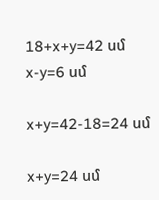18+x+y=42 սմ
x-y=6 սմ

x+y=42-18=24 սմ

x+y=24 սմ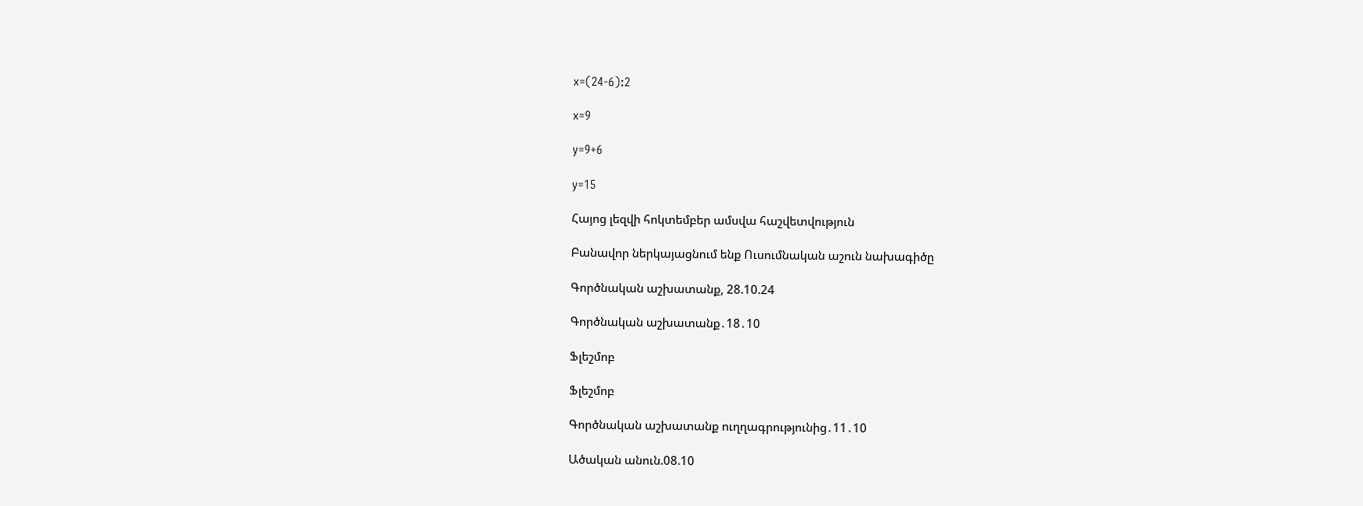x=(24-6):2

x=9

y=9+6

y=15

Հայոց լեզվի հոկտեմբեր ամսվա հաշվետվություն

Բանավոր ներկայացնում ենք Ուսումնական աշուն նախագիծը

Գործնական աշխատանք, 28.10.24

Գործնական աշխատանք․18․10

Ֆլեշմոբ

Ֆլեշմոբ

Գործնական աշխատանք ուղղագրությունից․11․10

Ածական անուն.08.10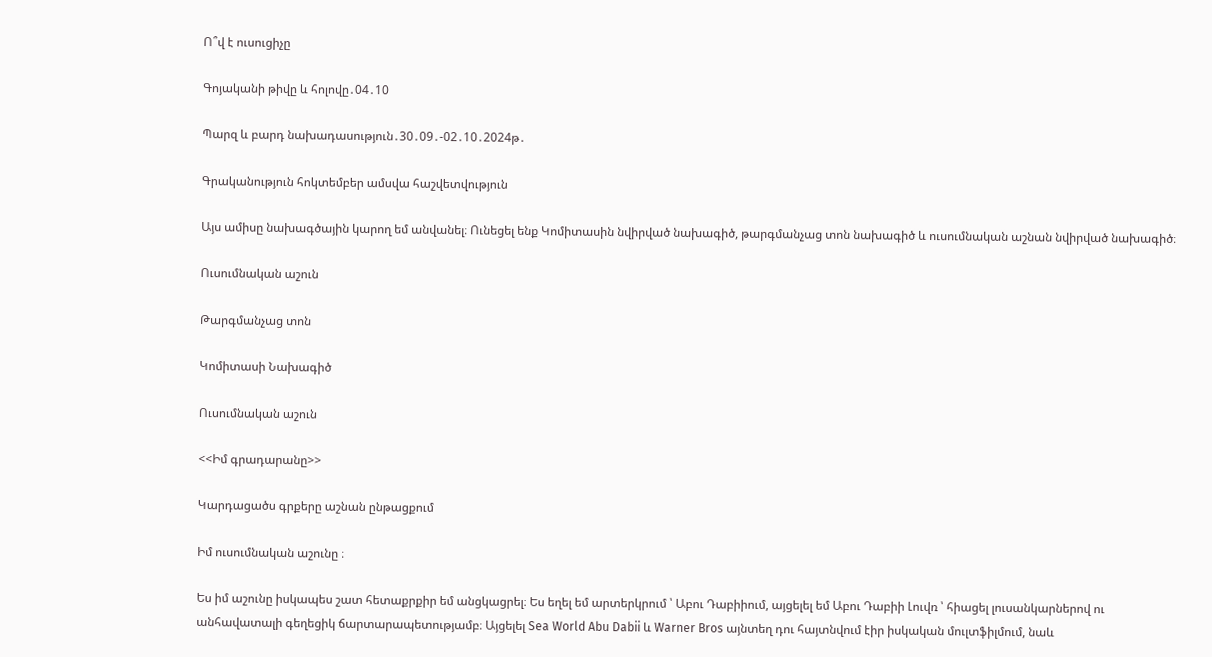Ո՞վ է ուսուցիչը

Գոյականի թիվը և հոլովը․04․10

Պարզ և բարդ նախադասություն․30․09․-02․10․2024թ․

Գրականություն հոկտեմբեր ամսվա հաշվետվություն

Այս ամիսը նախագծային կարող եմ անվանել։ Ունեցել ենք Կոմիտասին նվիրված նախագիծ, թարգմանչաց տոն նախագիծ և ուսումնական աշնան նվիրված նախագիծ։

Ուսումնական աշուն

Թարգմանչաց տոն

Կոմիտասի Նախագիծ

Ուսումնական աշուն

<<Իմ գրադարանը>>

Կարդացածս գրքերը աշնան ընթացքում

Իմ ուսումնական աշունը ։

Ես իմ աշունը իսկապես շատ հետաքրքիր եմ անցկացրել։ Ես եղել եմ արտերկրում ՝ Աբու Դաբիիում, այցելել եմ Աբու Դաբիի Լուվռ ՝ հիացել լուսանկարներով ու անհավատալի գեղեցիկ ճարտարապետությամբ։ Այցելել Sea World Abu Dabii և Warner Bros այնտեղ դու հայտնվում էիր իսկական մուլտֆիլմում, նաև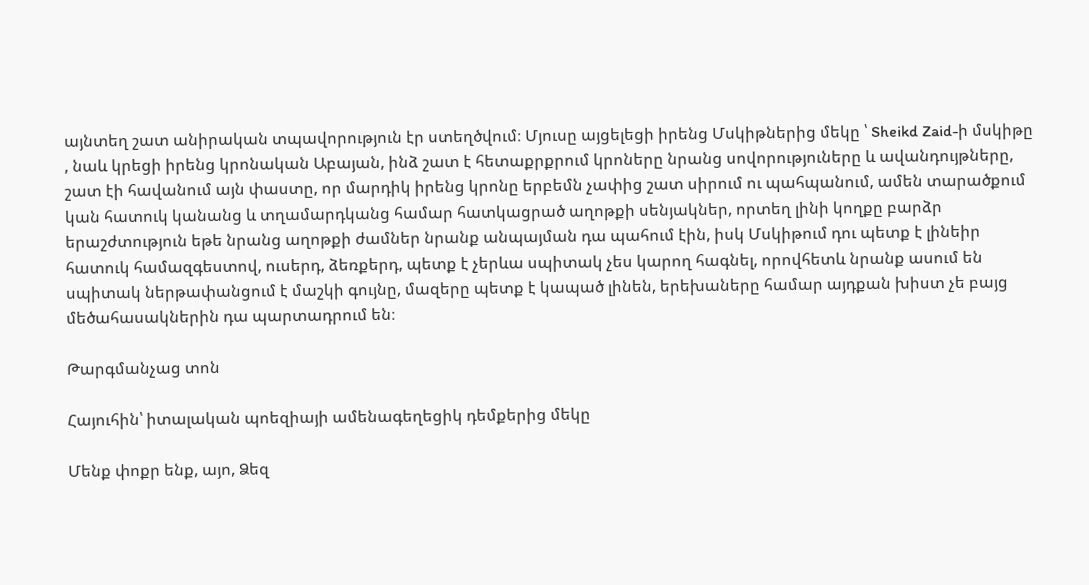այնտեղ շատ անիրական տպավորություն էր ստեղծվում։ Մյուսը այցելեցի իրենց Մսկիթներից մեկը ՝ Sheikd Zaid-ի մսկիթը , նաև կրեցի իրենց կրոնական Աբայան, ինձ շատ է հետաքրքրում կրոները նրանց սովորություները և ավանդույթները, շատ էի հավանում այն փաստը, որ մարդիկ իրենց կրոնը երբեմն չափից շատ սիրում ու պահպանում, ամեն տարածքում կան հատուկ կանանց և տղամարդկանց համար հատկացրած աղոթքի սենյակներ, որտեղ լինի կողքը բարձր երաշժտություն եթե նրանց աղոթքի ժամներ նրանք անպայման դա պահում էին, իսկ Մսկիթում դու պետք է լինեիր հատուկ համազգեստով, ուսերդ, ձեռքերդ, պետք է չերևա սպիտակ չես կարող հագնել, որովհետև նրանք ասում են սպիտակ ներթափանցում է մաշկի գույնը, մազերը պետք է կապած լինեն, երեխաները համար այդքան խիստ չե բայց մեծահասակներին դա պարտադրում են։

Թարգմանչաց տոն

Հայուհին՝ իտալական պոեզիայի ամենագեղեցիկ դեմքերից մեկը

Մենք փոքր ենք, այո, Ձեզ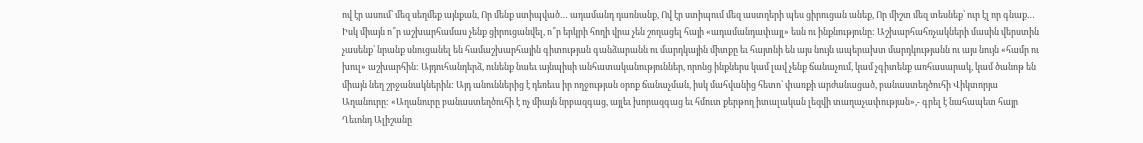ով էր ասում՝ մեզ սեղմեք այնքան, Որ մենք ստիպված… ադամանդ դառնանք, Ով էր ստիպում մեզ աստղերի պես ցիրուցան անեք, Որ միշտ մեզ տեսնեք՝ ուր էլ որ գնաք… Իսկ միայն ո՞ր աշխարհամաս չենք ցիրուցանվել, ո՞ր երկրի հողի վրա չեն շողացել հայի «ադամանդափայլ» եսն ու ինքնությունը: Աշխարհահռչակների մասին վերստին չասենք՝ նրանք սնուցանել են համաշխարհային գիտության գանձարանն ու մարդկային միտքը եւ հայտնի են այս նույն ապերախտ մարդկությանն ու այս նույն «համր ու խուլ» աշխարհին: Այդուհանդերձ, ունենք նաեւ այնպիսի անհատականություններ, որոնց ինքներս կամ լավ չենք ճանաչում, կամ չգիտենք առհասարակ, կամ ծանոթ են միայն նեղ շրջանակներին: Այդ անուններից է դեռեւս իր ողջության օրոք ճանաչման, իսկ մահվանից հետո՝ փառքի արժանացած, բանաստեղծուհի Վիկտորյա Աղանուրը: «Աղանուրը բանաստեղծուհի է ոչ միայն նրբազգաց, այլեւ խորազգաց եւ հմուտ քերթող իտալական լեզվի տաղաչափության»,- գրել է նահապետ հայր Ղեւոնդ Ալիշանը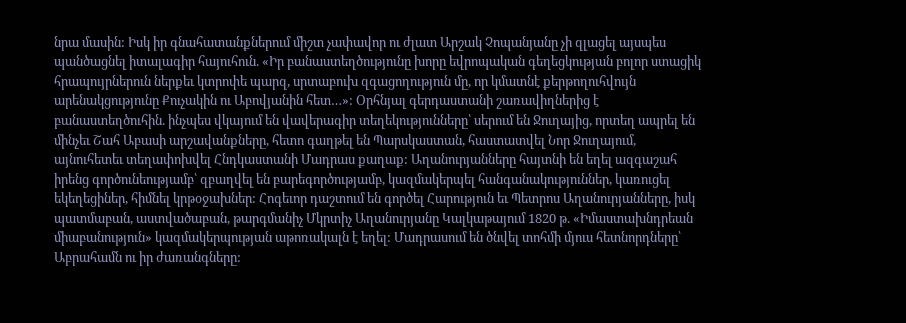նրա մասին: Իսկ իր գնահատանքներում միշտ չափավոր ու ժլատ Արշակ Չոպանյանը չի զլացել այսպես պանծացնել իտալագիր հայուհուն. «Իր բանաստեղծությունը խորը եվրոպական գեղեցկության բոլոր ստացիկ հրապույրներուն ներքեւ կտրոփե պարզ, սրտաբուխ զգացողություն մը, որ կմատնէ քերթողուհվույն արենակցությունը Քուչակին ու Աբովյանին հետ…»: Օրհնյալ գերդաստանի շառավիղներից է բանաստեղծուհին. ինչպես վկայում են վավերագիր տեղեկությունները՝ սերում են Ջուղայից, որտեղ ապրել են մինչեւ Շահ Աբասի արշավանքները, հետո գաղթել են Պարսկաստան, հաստատվել Նոր Ջուղայում, այնուհետեւ տեղափոխվել Հնդկաստանի Մադրաս քաղաք: Աղանուրյանները հայտնի են եղել ազգաշահ իրենց գործունեությամբ՝ զբաղվել են բարեգործությամբ, կազմակերպել հանգանակություններ, կառուցել եկեղեցիներ, հիմնել կրթօջախներ: Հոգեւոր դաշտում են գործել Հարություն եւ Պետրոս Աղանուրյանները, իսկ պատմաբան, աստվածաբան, թարգմանիչ Մկրտիչ Աղանուրյանը Կալկաթայում 1820 թ. «Իմաստախնդրեան միաբանություն» կազմակերպության աթոռակալն է եղել: Մադրասում են ծնվել տոհմի մյուս հետնորդները՝ Աբրահամն ու իր ժառանգները: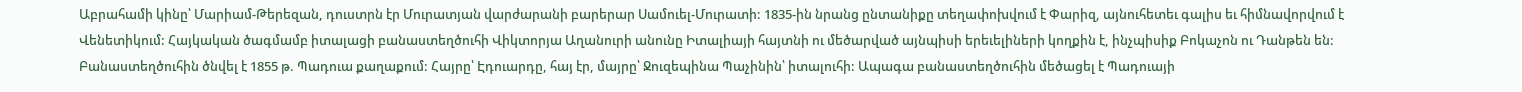Աբրահամի կինը՝ Մարիամ-Թերեզան, դուստրն էր Մուրատյան վարժարանի բարերար Սամուել-Մուրատի: 1835-ին նրանց ընտանիքը տեղափոխվում է Փարիզ, այնուհետեւ գալիս եւ հիմնավորվում է Վենետիկում: Հայկական ծագմամբ իտալացի բանաստեղծուհի Վիկտորյա Աղանուրի անունը Իտալիայի հայտնի ու մեծարված այնպիսի երեւելիների կողքին է, ինչպիսիք Բոկաչոն ու Դանթեն են: Բանաստեղծուհին ծնվել է 1855 թ. Պադուա քաղաքում: Հայրը՝ Էդուարդը, հայ էր, մայրը՝ Ջուզեպինա Պաչինին՝ իտալուհի: Ապագա բանաստեղծուհին մեծացել է Պադուայի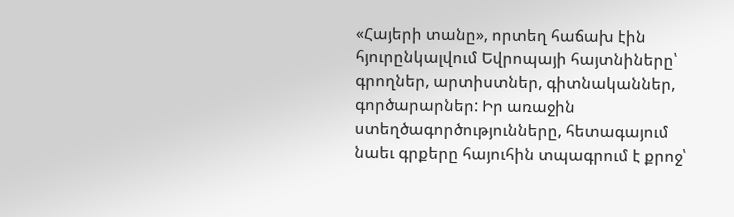«Հայերի տանը», որտեղ հաճախ էին հյուրընկալվում Եվրոպայի հայտնիները՝ գրողներ, արտիստներ, գիտնականներ, գործարարներ: Իր առաջին ստեղծագործությունները, հետագայում նաեւ գրքերը հայուհին տպագրում է քրոջ՝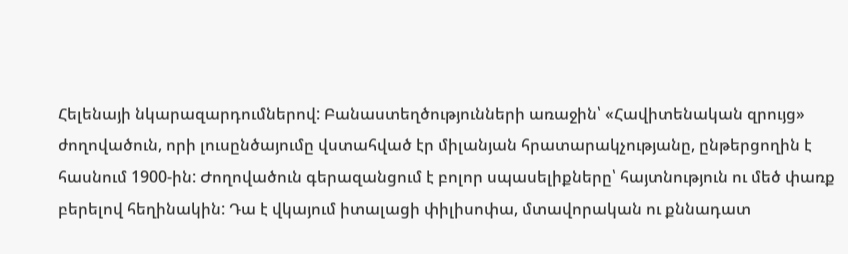Հելենայի նկարազարդումներով: Բանաստեղծությունների առաջին՝ «Հավիտենական զրույց» ժողովածուն, որի լուսընծայումը վստահված էր միլանյան հրատարակչությանը, ընթերցողին է հասնում 1900-ին: Ժողովածուն գերազանցում է բոլոր սպասելիքները՝ հայտնություն ու մեծ փառք բերելով հեղինակին: Դա է վկայում իտալացի փիլիսոփա, մտավորական ու քննադատ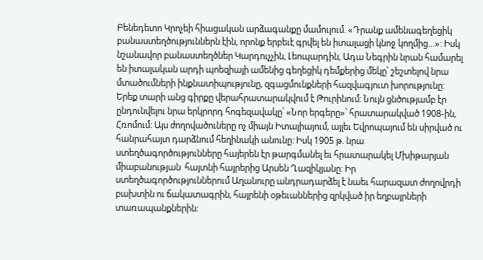Բենեդետո Կրոչեի հիացական արձագանքը մամուլում. «Դրանք ամենագեղեցիկ բանաստեղծություններն էին, որոնք երբեւէ գրվել են իտալացի կնոջ կողմից…»: Իսկ նշանավոր բանաստեղծներ Կարդուչչին, Լեոպարդին, Ադա Նեգրին նրան համարել են իտալական արդի պոեզիայի ամենից գեղեցիկ դեմքերից մեկը՝ շեշտելով նրա մտածումների ինքնատիպությունը, զգացմունքների հազվագյուտ խորությունը: Երեք տարի անց գիրքը վերահրատարակվում է Թուրինում: Նույն ցնծությամբ էր ընդունվելու նրա երկրորդ հոգեզավակը՝ «Նոր երգերը»՝ հրատարակված 1908-ին, Հռոմում: Այս ժողովածուները ոչ միայն Իտալիայում, այլեւ Եվրոպայում են սիրված ու հանրահայտ դարձնում հեղինակի անունը: Իսկ 1905 թ. նրա ստեղծագործությունները հայերեն էր թարգմանել եւ հրատարակել Մխիթարյան միաբանության  հայտնի հայրերից Արսեն Ղազիկյանը: Իր ստեղծագործություններում Աղանուրը անդրադարձել է նաեւ հարազատ ժողովրդի բախտին ու ճակատագրին, հայրենի օթեւաններից զրկված իր եղբայրների տառապանքներին: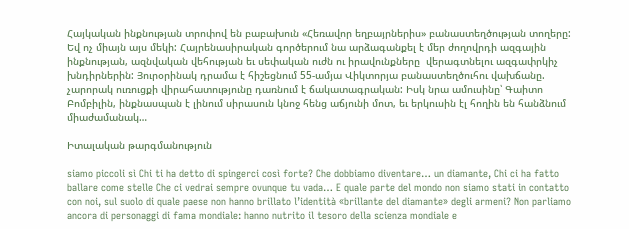Հայկական ինքնության տրոփով են բաբախուն «Հեռավոր եղբայրներիս» բանաստեղծության տողերը: Եվ ոչ միայն այս մեկի: Հայրենասիրական գործերում նա արձագանքել է մեր ժողովրդի ազգային ինքնության, ազնվական վեհության եւ սեփական ուժն ու իրավունքները  վերագտնելու ազգափրկիչ խնդիրներին: Յուրօրինակ դրամա է հիշեցնում 55-ամյա Վիկտորյա բանաստեղծուհու վախճանը. չարորակ ուռուցքի վիրահատությունը դառնում է ճակատագրական: Իսկ նրա ամուսինը՝ Գաիտո Բոմբիլին, ինքնասպան է լինում սիրասուն կնոջ հենց աճյունի մոտ, եւ երկուսին էլ հողին են հանձնում միաժամանակ…

Իտալական թարգմանություն

siamo piccoli sì Chi ti ha detto di spingerci così forte? Che dobbiamo diventare… un diamante, Chi ci ha fatto ballare come stelle Che ci vedrai sempre ovunque tu vada… E quale parte del mondo non siamo stati in contatto con noi, sul suolo di quale paese non hanno brillato l’identità «brillante del diamante» degli armeni? Non parliamo ancora di personaggi di fama mondiale: hanno nutrito il tesoro della scienza mondiale e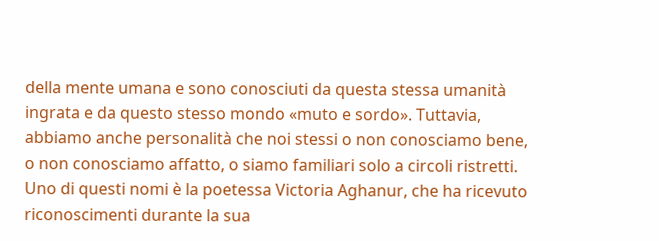della mente umana e sono conosciuti da questa stessa umanità ingrata e da questo stesso mondo «muto e sordo». Tuttavia, abbiamo anche personalità che noi stessi o non conosciamo bene, o non conosciamo affatto, o siamo familiari solo a circoli ristretti. Uno di questi nomi è la poetessa Victoria Aghanur, che ha ricevuto riconoscimenti durante la sua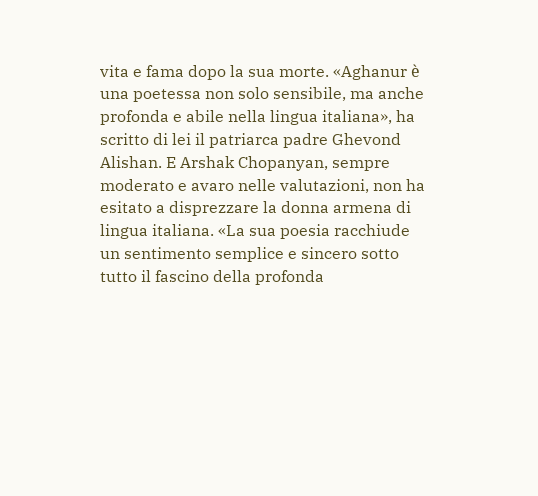vita e fama dopo la sua morte. «Aghanur è una poetessa non solo sensibile, ma anche profonda e abile nella lingua italiana», ha scritto di lei il patriarca padre Ghevond Alishan. E Arshak Chopanyan, sempre moderato e avaro nelle valutazioni, non ha esitato a disprezzare la donna armena di lingua italiana. «La sua poesia racchiude un sentimento semplice e sincero sotto tutto il fascino della profonda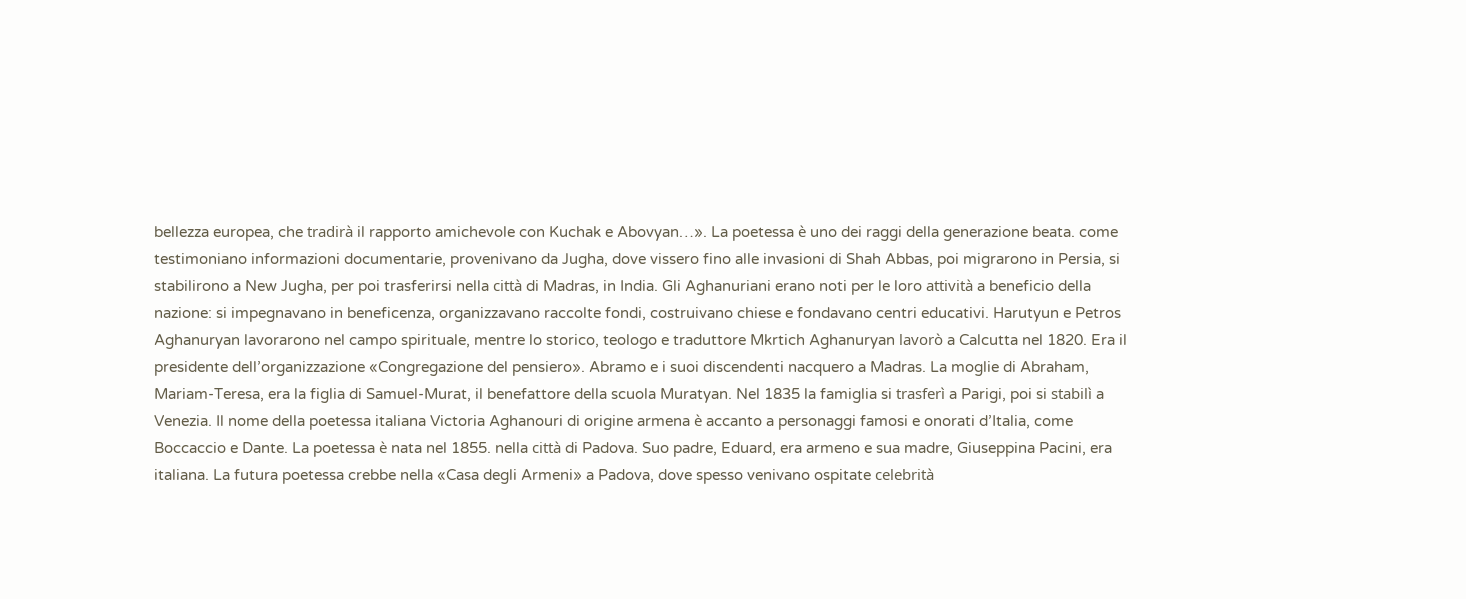bellezza europea, che tradirà il rapporto amichevole con Kuchak e Abovyan…». La poetessa è uno dei raggi della generazione beata. come testimoniano informazioni documentarie, provenivano da Jugha, dove vissero fino alle invasioni di Shah Abbas, poi migrarono in Persia, si stabilirono a New Jugha, per poi trasferirsi nella città di Madras, in India. Gli Aghanuriani erano noti per le loro attività a beneficio della nazione: si impegnavano in beneficenza, organizzavano raccolte fondi, costruivano chiese e fondavano centri educativi. Harutyun e Petros Aghanuryan lavorarono nel campo spirituale, mentre lo storico, teologo e traduttore Mkrtich Aghanuryan lavorò a Calcutta nel 1820. Era il presidente dell’organizzazione «Congregazione del pensiero». Abramo e i suoi discendenti nacquero a Madras. La moglie di Abraham, Mariam-Teresa, era la figlia di Samuel-Murat, il benefattore della scuola Muratyan. Nel 1835 la famiglia si trasferì a Parigi, poi si stabilì a Venezia. Il nome della poetessa italiana Victoria Aghanouri di origine armena è accanto a personaggi famosi e onorati d’Italia, come Boccaccio e Dante. La poetessa è nata nel 1855. nella città di Padova. Suo padre, Eduard, era armeno e sua madre, Giuseppina Pacini, era italiana. La futura poetessa crebbe nella «Casa degli Armeni» a Padova, dove spesso venivano ospitate celebrità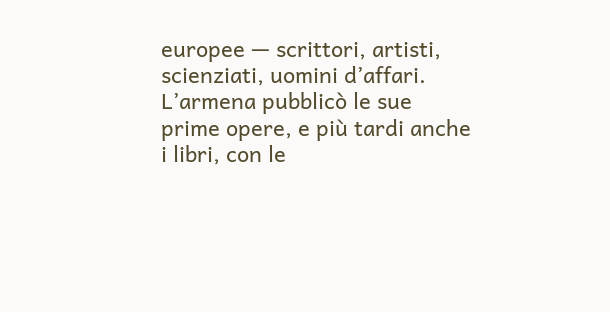europee — scrittori, artisti, scienziati, uomini d’affari. L’armena pubblicò le sue prime opere, e più tardi anche i libri, con le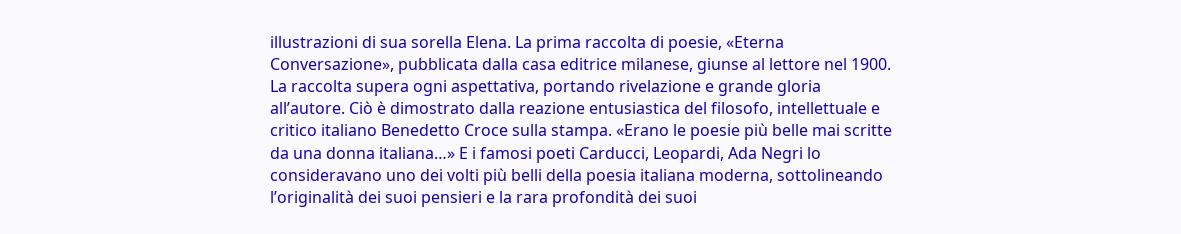illustrazioni di sua sorella Elena. La prima raccolta di poesie, «Eterna Conversazione», pubblicata dalla casa editrice milanese, giunse al lettore nel 1900. La raccolta supera ogni aspettativa, portando rivelazione e grande gloria all’autore. Ciò è dimostrato dalla reazione entusiastica del filosofo, intellettuale e critico italiano Benedetto Croce sulla stampa. «Erano le poesie più belle mai scritte da una donna italiana…» E i famosi poeti Carducci, Leopardi, Ada Negri lo consideravano uno dei volti più belli della poesia italiana moderna, sottolineando l’originalità dei suoi pensieri e la rara profondità dei suoi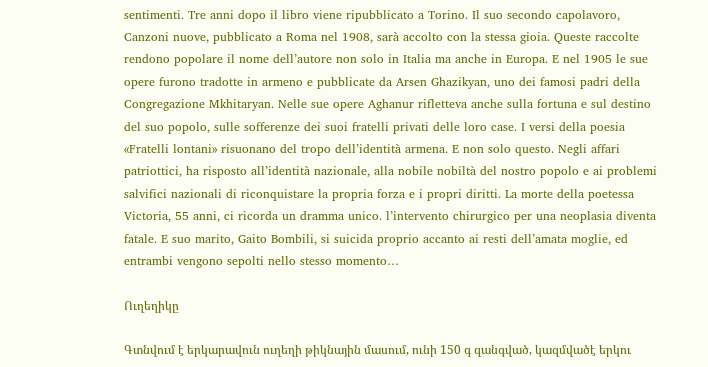sentimenti. Tre anni dopo il libro viene ripubblicato a Torino. Il suo secondo capolavoro, Canzoni nuove, pubblicato a Roma nel 1908, sarà accolto con la stessa gioia. Queste raccolte rendono popolare il nome dell’autore non solo in Italia ma anche in Europa. E nel 1905 le sue opere furono tradotte in armeno e pubblicate da Arsen Ghazikyan, uno dei famosi padri della Congregazione Mkhitaryan. Nelle sue opere Aghanur rifletteva anche sulla fortuna e sul destino del suo popolo, sulle sofferenze dei suoi fratelli privati delle loro case. I versi della poesia «Fratelli lontani» risuonano del tropo dell’identità armena. E non solo questo. Negli affari patriottici, ha risposto all’identità nazionale, alla nobile nobiltà del nostro popolo e ai problemi salvifici nazionali di riconquistare la propria forza e i propri diritti. La morte della poetessa Victoria, 55 anni, ci ricorda un dramma unico. l’intervento chirurgico per una neoplasia diventa fatale. E suo marito, Gaito Bombili, si suicida proprio accanto ai resti dell’amata moglie, ed entrambi vengono sepolti nello stesso momento…

Ուղեղիկը

Գտնվում է երկարավուն ուղեղի թիկնային մասում, ունի 150 գ զանգված, կազմվածէ երկու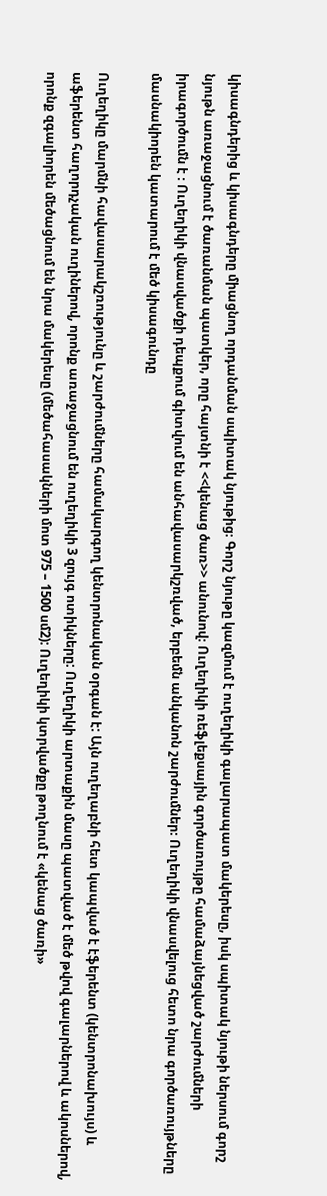կիսագնդերից և կիսագնդերը միացնող որդանման սպիտակ նյութից։ Գորշ նյութը կազմում է ուղեղիկի գալարապատ մակերեսը, իսկ սպիտակ նյութի ներսում գորշ նյութն առաջացնում է ծառանման պատկեր, որը հայտնի է <<կենաց ծառ>> անունով։ Ուղեղիկի ռեֆլեքսային գործառույթը համաձայնեցված շարժումների իրագործումն է ։ Ուղեղիկի վնասվածքի դեպքում գիտվում են անհավասարկշռված, երբեմն անկանոն շարժումներ։ Ուղեղիկի վնասվելուց հետո նրա գործառույթները մասնակիորեն կատարում է մեծ կիսագունդը

Ուղեղիկը մարմնի հավասարակշռությունը և շարժումները համակարգող կենտրոնական օրգան է: Այն ուղեղաբնի հետ կապված է էֆերենտ (կենտրոնախույս) և աֆերենտ հաղորդչական ուղիներով, որոնք առաջացնում են ուղեղիկի 3 զույգ ոտիկները: Ուղեղիկի արտաքին մասը պատված է մեծ թվով գալարներով և ակոսներով, որոնք զգալիորեն մեծացնում են նրա մակերեսը (մեծահասակների մոտ 975 – 1500 սմ2): Ուղեղիկի կտրվածքը թողնում է «կենաց ծառի»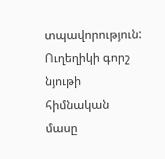տպավորություն: Ուղեղիկի գորշ նյութի հիմնական մասը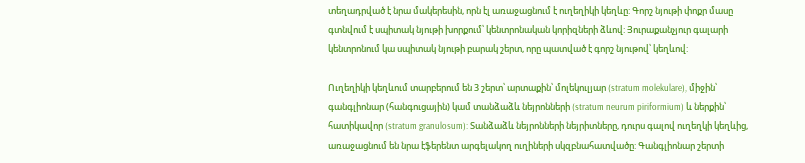տեղադրված է նրա մակերեսին, որն էլ առաջացնում է ուղեղիկի կեղևը: Գորշ նյութի փոքր մասը գտնվում է սպիտակ նյութի խորքում՝ կենտրոնական կորիզների ձևով: Յուրաքանչյուր գալարի կենտրոնում կա սպիտակ նյութի բարակ շերտ, որը պատված է գորշ նյութով՝ կեղևով:

Ուղեղիկի կեղևում տարբերում են 3 շերտ՝ արտաքին՝ մոլեկուլյար (stratum molekulare), միջին՝ գանգլիոնար (հանգուցային) կամ տանձաձև նեյրոնների (stratum neurum piriformium) և ներքին՝ հատիկավոր (stratum granulosum): Տանձաձև նեյրոնների նեյրիտները, դուրս գալով ուղեղկի կեղևից, առաջացնում են նրա էֆերենտ արգելակող ուղիների սկզբնահատվածը: Գանգլիոնար շերտի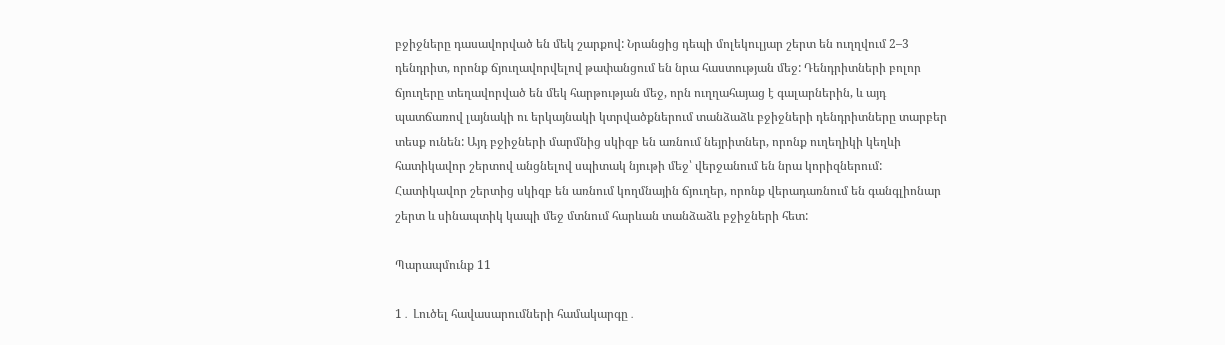բջիջները դասավորված են մեկ շարքով: Նրանցից դեպի մոլեկուլյար շերտ են ուղղվում 2–3 դենդրիտ, որոնք ճյուղավորվելով թափանցում են նրա հաստության մեջ: Դենդրիտների բոլոր ճյուղերը տեղավորված են մեկ հարթության մեջ, որն ուղղահայաց է գալարներին, և այդ պատճառով լայնակի ու երկայնակի կտրվածքներում տանձաձև բջիջների դենդրիտները տարբեր տեսք ունեն: Այդ բջիջների մարմնից սկիզբ են առնում նեյրիտներ, որոնք ուղեղիկի կեղևի հատիկավոր շերտով անցնելով սպիտակ նյութի մեջ՝ վերջանում են նրա կորիզներում: Հատիկավոր շերտից սկիզբ են առնում կողմնային ճյուղեր, որոնք վերադառնում են գանգլիոնար շերտ և սինապտիկ կապի մեջ մտնում հարևան տանձաձև բջիջների հետ:

Պարապմունք 11

1․ Լուծել հավասարումների համակարգը․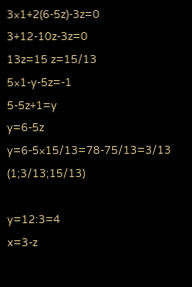3×1+2(6-5z)-3z=0
3+12-10z-3z=0
13z=15 z=15/13
5×1-y-5z=-1
5-5z+1=y
y=6-5z
y=6-5×15/13=78-75/13=3/13
(1;3/13;15/13)

y=12:3=4
x=3-z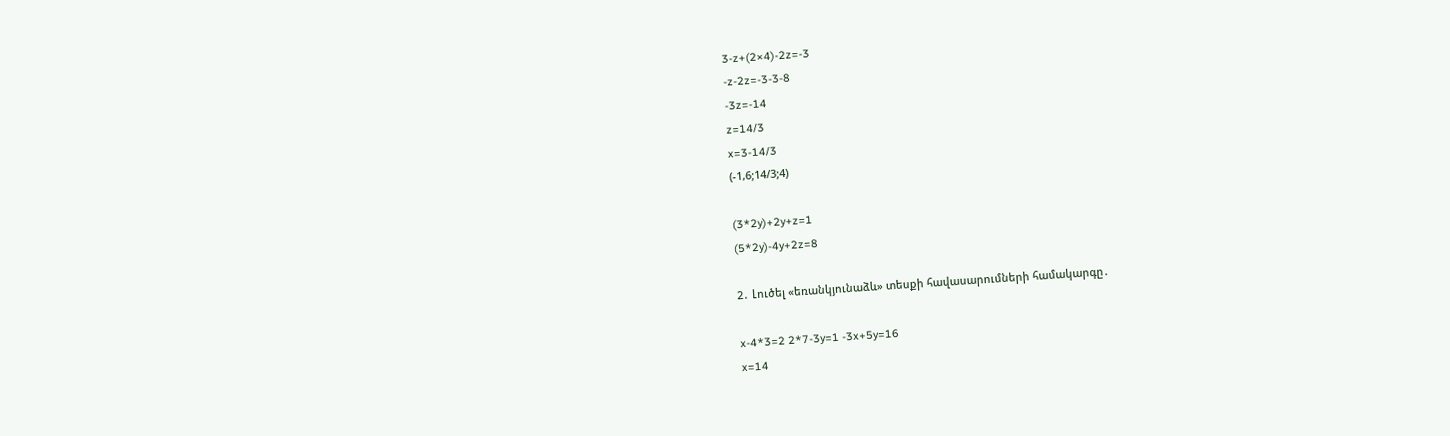3-z+(2×4)-2z=-3
-z-2z=-3-3-8
-3z=-14
z=14/3
x=3-14/3
(-1,6;14/3;4)

(3*2y)+2y+z=1
(5*2y)-4y+2z=8

2․ Լուծել «եռանկյունաձև» տեսքի հավասարումների համակարգը․

x-4*3=2 2*7-3y=1 -3x+5y=16
x=14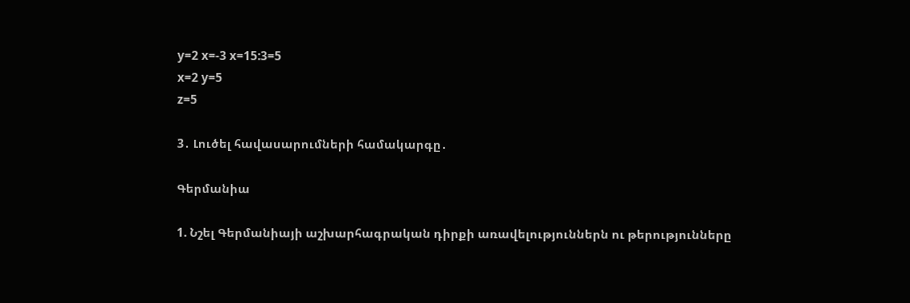y=2 x=-3 x=15:3=5
x=2 y=5
z=5

3․ Լուծել հավասարումների համակարգը․

Գերմանիա

1. Նշել Գերմանիայի աշխարհագրական դիրքի առավելություններն ու թերությունները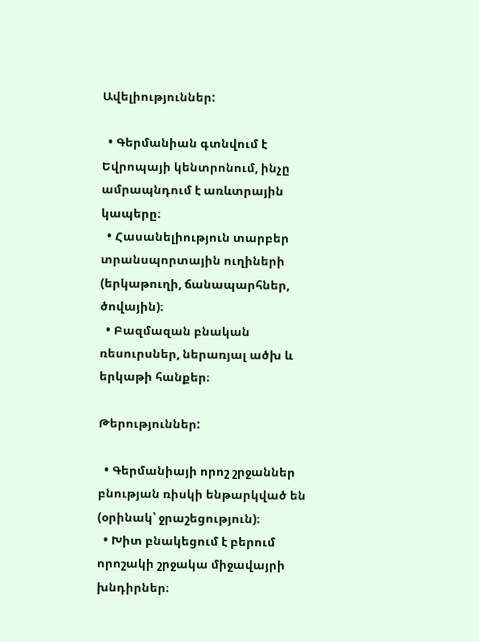Ավելիություններ:

  • Գերմանիան գտնվում է Եվրոպայի կենտրոնում, ինչը ամրապնդում է առևտրային կապերը։
  • Հասանելիություն տարբեր տրանսպորտային ուղիների (երկաթուղի, ճանապարհներ, ծովային)։
  • Բազմազան բնական ռեսուրսներ, ներառյալ ածխ և երկաթի հանքեր։

Թերություններ:

  • Գերմանիայի որոշ շրջաններ բնության ռիսկի ենթարկված են (օրինակ՝ ջրաշեցություն)։
  • Խիտ բնակեցում է բերում որոշակի շրջակա միջավայրի խնդիրներ։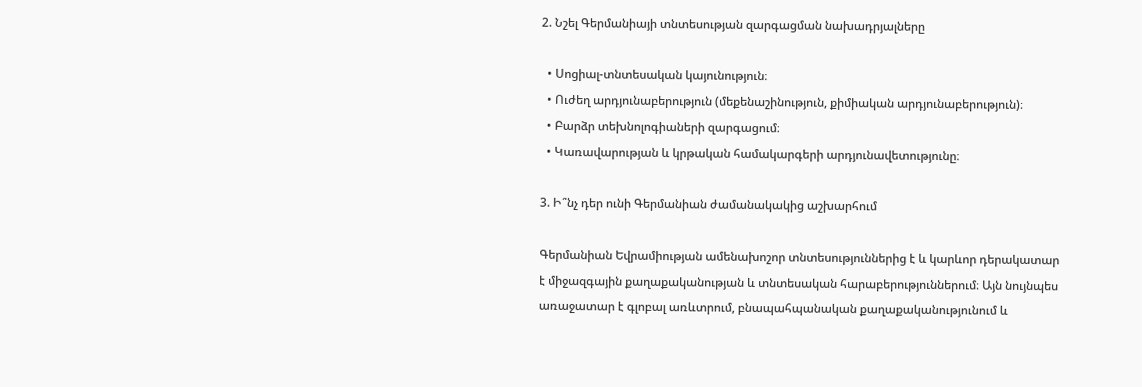2. Նշել Գերմանիայի տնտեսության զարգացման նախադրյալները

  • Սոցիալ-տնտեսական կայունություն։
  • Ուժեղ արդյունաբերություն (մեքենաշինություն, քիմիական արդյունաբերություն)։
  • Բարձր տեխնոլոգիաների զարգացում։
  • Կառավարության և կրթական համակարգերի արդյունավետությունը։

3. Ի՞նչ դեր ունի Գերմանիան ժամանակակից աշխարհում

Գերմանիան Եվրամիության ամենախոշոր տնտեսություններից է և կարևոր դերակատար է միջազգային քաղաքականության և տնտեսական հարաբերություններում։ Այն նույնպես առաջատար է գլոբալ առևտրում, բնապահպանական քաղաքականությունում և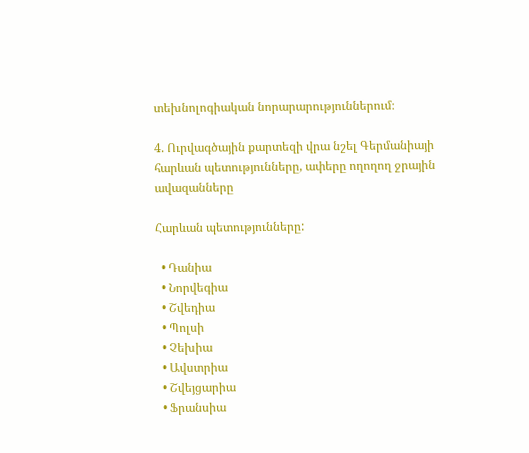տեխնոլոգիական նորարարություններում։

4. Ուրվագծային քարտեզի վրա նշել Գերմանիայի հարևան պետությունները, ափերը ողողող ջրային ավազանները

Հարևան պետությունները:

  • Դանիա
  • Նորվեգիա
  • Շվեդիա
  • Պոլսի
  • Չեխիա
  • Ավստրիա
  • Շվեյցարիա
  • Ֆրանսիա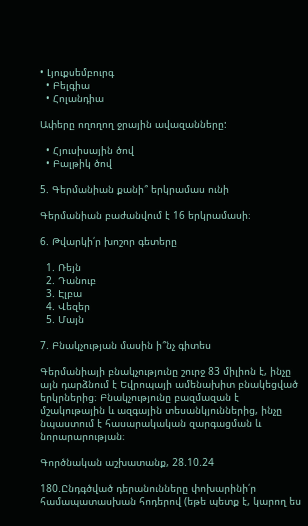• Լյուքսեմբուրգ
  • Բելգիա
  • Հոլանդիա

Ափերը ողողող ջրային ավազանները:

  • Հյուսիսային ծով
  • Բալթիկ ծով

5. Գերմանիան քանի՞ երկրամաս ունի

Գերմանիան բաժանվում է 16 երկրամասի։

6. Թվարկի՛ր խոշոր գետերը

  1. Ռեյն
  2. Դանուբ
  3. Էլբա
  4. Վեզեր
  5. Մայն

7. Բնակչության մասին ի՞նչ գիտես

Գերմանիայի բնակչությունը շուրջ 83 միլիոն է, ինչը այն դարձնում է Եվրոպայի ամենախիտ բնակեցված երկրներից։ Բնակչությունը բազմազան է մշակութային և ազգային տեսանկյուններից, ինչը նպաստում է հասարակական զարգացման և նորարարության։

Գործնական աշխատանք, 28.10.24

180.Ընդգծված դերանունները փոխարինի՛ր համապատասխան հոդերով (եթե պետք է, կարող ես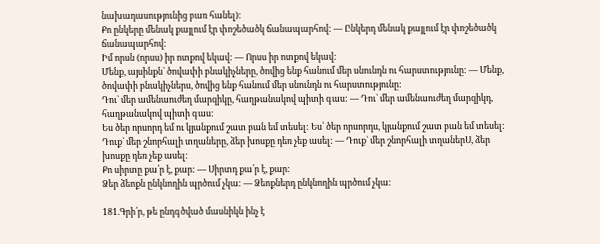նախադասությունից բառ հանել):
Քո ընկերը մենակ քայլում էր փոշեծածկ ճանապարհով: — Ընկերդ մենակ քայլում էր փոշեծածկ ճանապարհով:
Իմ որսն (որսս) իր ոտքով եկավ: — Որսս իր ոտքով եկավ:
Մենք, այսինքն` ծովափի բնակիչները, ծովից ենք հանում մեր սնունդն ու հարստությունը: — Մենք, ծովափի բնակիչներս, ծովից ենք հանում մեր սնունդն ու հարստությունը:
Դու` մեր ամենաուժեղ մարզիկը, հաղթանակով պիտի գաս: — Դու` մեր ամենաուժեղ մարզիկդ, հաղթանակով պիտի գաս:
Ես ծեր որսորդ եմ ու կյանքում շատ բան եմ տեսել: Ես՝ ծեր որսորդս, կյանքում շատ բան եմ տեսել:
Դուք` մեր շնորհալի տղաները, ձեր խոսքը դեռ չեք ասել: — Դուք` մեր շնորհալի տղաներՍ, ձեր խոսքը դեռ չեք ասել:
Քո սիրտը քա՛ր է, քար: — Սիրտդ քա՛ր է, քար:
Ձեր ձեոքն ընկնողին պրծում չկա: — Ձեոքներդ ընկնողին պրծում չկա:

181.Գրի՛ր, թե ընդգծված մասնիկն ինչ է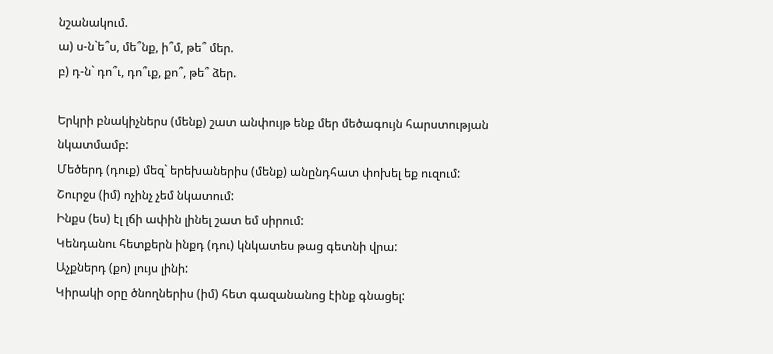նշանակում.
ա) ս-ն`ե՞ս, մե՞նք, ի՞մ, թե՞ մեր.
բ) դ-ն` դո՞ւ, դո՞ւք, քո՞, թե՞ ձեր.

Երկրի բնակիչներս (մենք) շատ անփույթ ենք մեր մեծագույն հարստության նկատմամբ:
Մեծերդ (դուք) մեզ` երեխաներիս (մենք) անընդհատ փոխել եք ուզում:
Շուրջս (իմ) ոչինչ չեմ նկատում:
Ինքս (ես) էլ լճի ափին լինել շատ եմ սիրում:
Կենդանու հետքերն ինքդ (դու) կնկատես թաց գետնի վրա:
Աչքներդ (քո) լույս լինի:
Կիրակի օրը ծնողներիս (իմ) հետ գազանանոց էինք գնացել: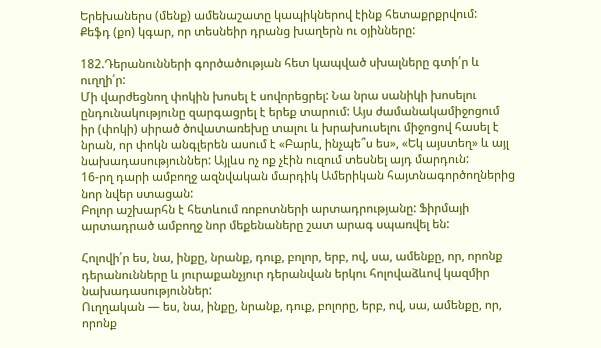Երեխաներս (մենք) ամենաշատը կապիկներով էինք հետաքրքրվում:
Քեֆդ (քո) կգար, որ տեսնեիր դրանց խաղերն ու օյինները:

182.Դերանունների գործածության հետ կապված սխալները գտի՛ր և ուղղի՛ր:
Մի վարժեցնող փոկին խոսել է սովորեցրել: Նա նրա սանիկի խոսելու ընդունակությունը զարգացրել է երեք տարում: Այս ժամանակամիջոցում իր (փոկի) սիրած ծովատառեխը տալու և խրախուսելու միջոցով հասել է նրան, որ փոկն անգլերեն ասում է «Բարև, ինչպե՞ս ես», «Եկ այստեղ» և այլ նախադասություններ: Այլևս ոչ ոք չէին ուզում տեսնել այդ մարդուն:
16-րղ դարի ամբողջ ազնվական մարդիկ Ամերիկան հայտնագործողներից նոր նվեր ստացան:
Բոլոր աշխարհն է հետևում ռոբոտների արտադրությանը: Ֆիրմայի արտադրած ամբողջ նոր մեքենաները շատ արագ սպառվել են:

Հոլովի՛ր ես, նա, ինքը, նրանք, դուք, բոլոր, երբ, ով, սա, ամենքը, որ, որոնք դերանունները և յուրաքանչյուր դերանվան երկու հոլովաձևով կազմիր նախադասություններ:
Ուղղական — ես, նա, ինքը, նրանք, դուք, բոլորը, երբ, ով, սա, ամենքը, որ, որոնք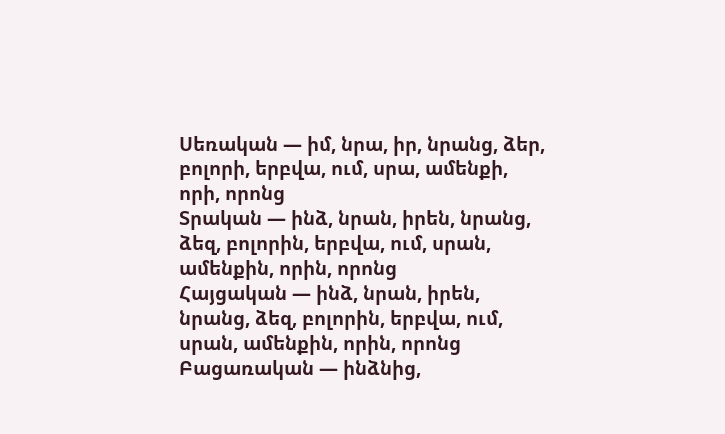Սեռական — իմ, նրա, իր, նրանց, ձեր, բոլորի, երբվա, ում, սրա, ամենքի, որի, որոնց
Տրական — ինձ, նրան, իրեն, նրանց, ձեզ, բոլորին, երբվա, ում, սրան, ամենքին, որին, որոնց
Հայցական — ինձ, նրան, իրեն, նրանց, ձեզ, բոլորին, երբվա, ում, սրան, ամենքին, որին, որոնց
Բացառական — ինձնից,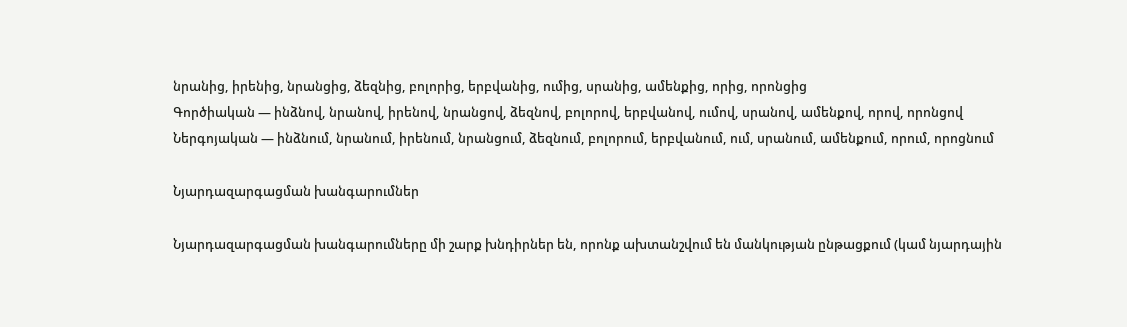նրանից, իրենից, նրանցից, ձեզնից, բոլորից, երբվանից, ումից, սրանից, ամենքից, որից, որոնցից
Գործիական — ինձնով, նրանով, իրենով, նրանցով, ձեզնով, բոլորով, երբվանով, ումով, սրանով, ամենքով, որով, որոնցով
Ներգոյական — ինձնում, նրանում, իրենում, նրանցում, ձեզնում, բոլորում, երբվանում, ում, սրանում, ամենքում, որում, որոցնում

Նյարդազարգացման խանգարումներ

Նյարդազարգացման խանգարումները մի շարք խնդիրներ են, որոնք ախտանշվում են մանկության ընթացքում (կամ նյարդային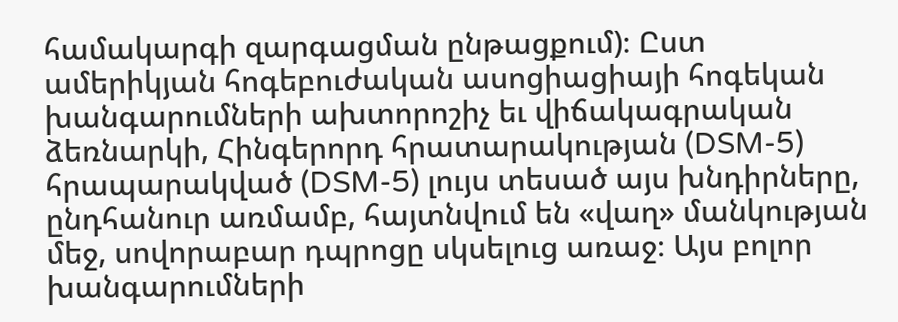համակարգի զարգացման ընթացքում)։ Ըստ ամերիկյան հոգեբուժական ասոցիացիայի հոգեկան խանգարումների ախտորոշիչ եւ վիճակագրական ձեռնարկի, Հինգերորդ հրատարակության (DSM-5) հրապարակված (DSM-5) լույս տեսած այս խնդիրները, ընդհանուր առմամբ, հայտնվում են «վաղ» մանկության մեջ, սովորաբար դպրոցը սկսելուց առաջ։ Այս բոլոր խանգարումների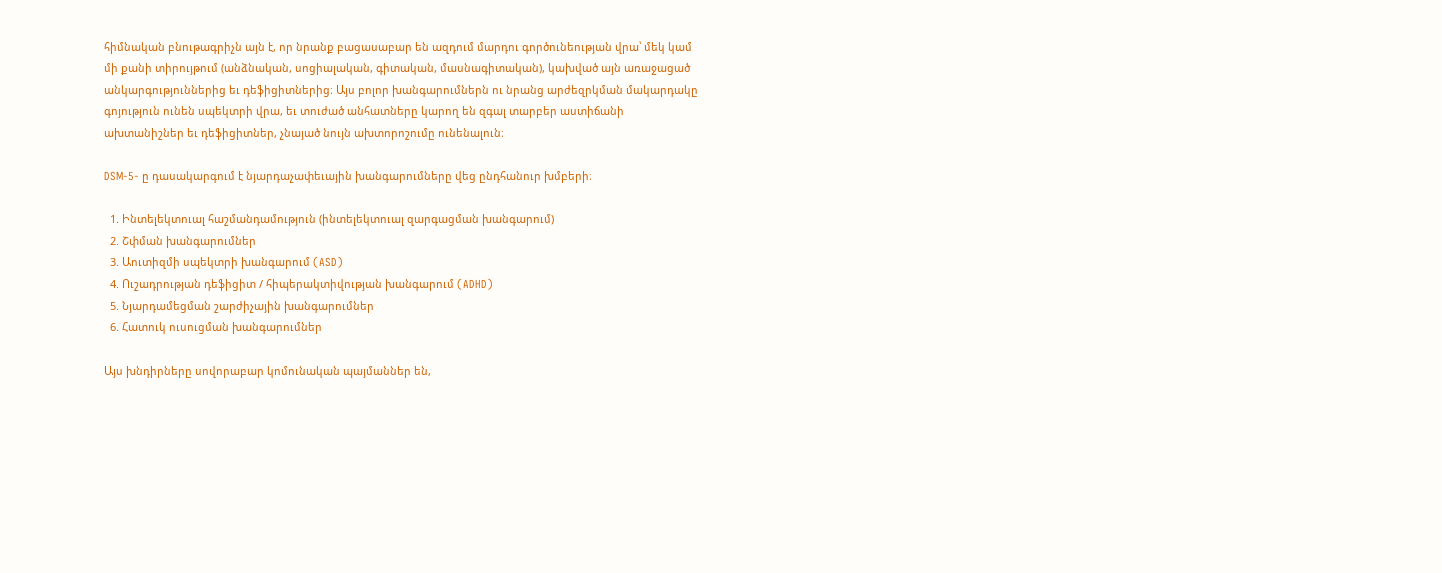հիմնական բնութագրիչն այն է, որ նրանք բացասաբար են ազդում մարդու գործունեության վրա՝ մեկ կամ մի քանի տիրույթում (անձնական, սոցիալական, գիտական, մասնագիտական), կախված այն առաջացած անկարգություններից եւ դեֆիցիտներից։ Այս բոլոր խանգարումներն ու նրանց արժեզրկման մակարդակը գոյություն ունեն սպեկտրի վրա, եւ տուժած անհատները կարող են զգալ տարբեր աստիճանի ախտանիշներ եւ դեֆիցիտներ, չնայած նույն ախտորոշումը ունենալուն։

DSM-5- ը դասակարգում է նյարդաչափեւային խանգարումները վեց ընդհանուր խմբերի։

  1. Ինտելեկտուալ հաշմանդամություն (ինտելեկտուալ զարգացման խանգարում)
  2. Շփման խանգարումներ
  3. Աուտիզմի սպեկտրի խանգարում (ASD)
  4. Ուշադրության դեֆիցիտ / հիպերակտիվության խանգարում (ADHD)
  5. Նյարդամեցման շարժիչային խանգարումներ
  6. Հատուկ ուսուցման խանգարումներ

Այս խնդիրները սովորաբար կոմունական պայմաններ են,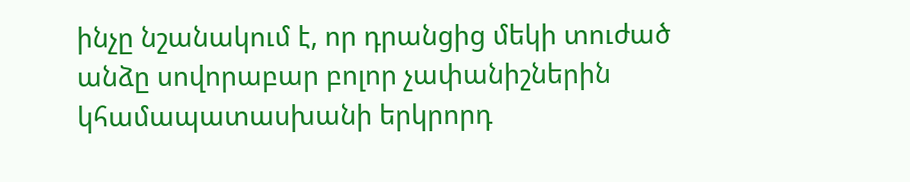ինչը նշանակում է, որ դրանցից մեկի տուժած անձը սովորաբար բոլոր չափանիշներին կհամապատասխանի երկրորդ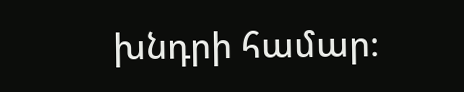խնդրի համար։